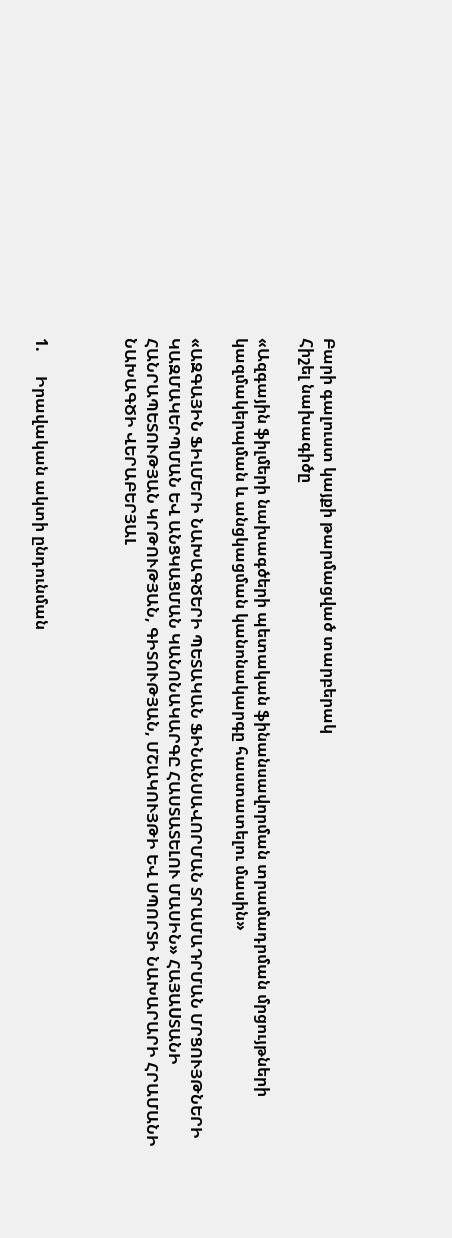Բարի գալուստ կայքի թարմացված տարբերակ
Հիշել նախագիծը

«Ազգային ֆիլմերի նախագծերի պետական ֆինանսավորման տրամադրման մրցույթների կազմակերպման և անցկացման կանոնակարգը հաստատելու մասին»

«ԱԶԳԱՅԻՆ ՖԻԼՄԵՐԻ ՆԱԽԱԳԾԵՐԻ ՊԵՏԱԿԱՆ ՖԻՆԱՆՍԱՎՈՐՄԱՆ ՏՐԱՄԱԴՐՄԱՆ ՄՐՑՈՒՅԹՆԵՐԻ ԿԱԶՄԱԿԵՐՊՄԱՆ ԵՎ ԱՆՑԿԱՑՄԱՆ ԿԱՆՈՆԱԿԱՐԳԸ ՀԱՍՏԱՏԵԼՈՒ ՄԱՍԻՆ» ՀԱՅԱUՏԱՆԻ ՀԱՆՐԱՊԵՏՈՒԹՅԱՆ ԿՐԹՈՒԹՅԱՆ, ԳԻՏՈՒԹՅԱՆ, ՄՇԱԿՈՒՅԹԻ ԵՎ ՍՊՈՐՏԻ ՆԱԽԱՐԱՐԻ ՀՐԱՄԱՆԻ ՆԱԽԱԳԾԻ ՎԵՐԱԲԵՐՅԱԼ



1.      Իրավական ակտի ընդունման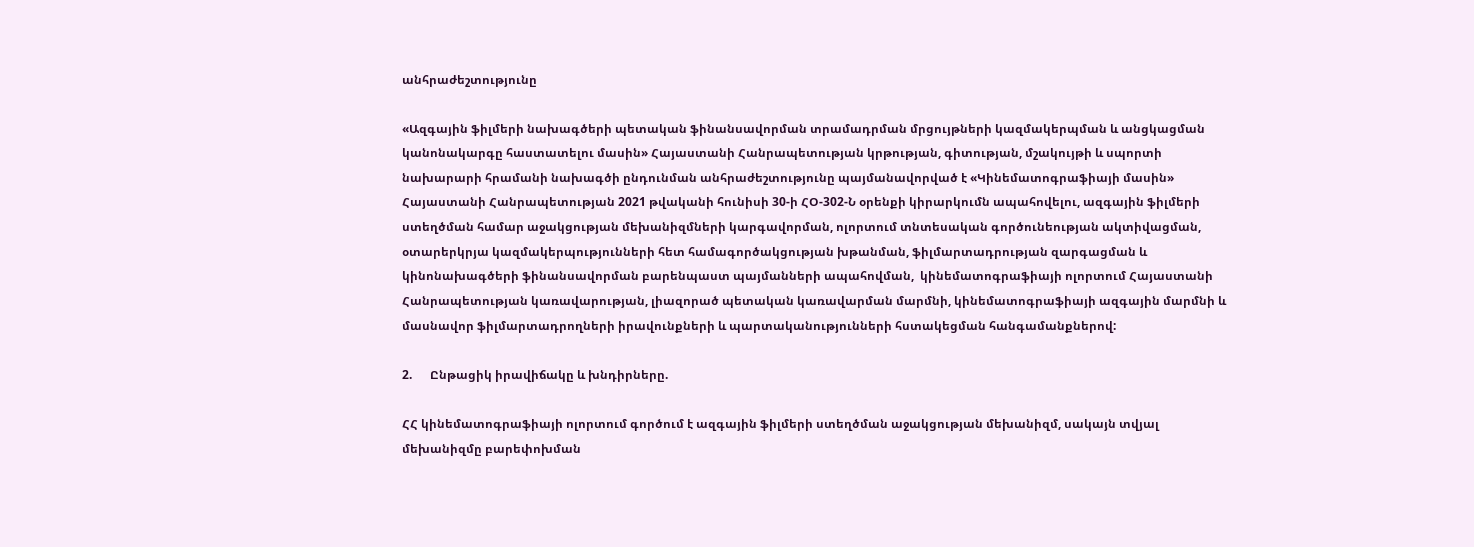անհրաժեշտությունը

«Ազգային ֆիլմերի նախագծերի պետական ֆինանսավորման տրամադրման մրցույթների կազմակերպման և անցկացման կանոնակարգը հաստատելու մասին» Հայաստանի Հանրապետության կրթության, գիտության, մշակույթի և սպորտի նախարարի հրամանի նախագծի ընդունման անհրաժեշտությունը պայմանավորված է «Կինեմատոգրաֆիայի մասին» Հայաստանի Հանրապետության 2021 թվականի հունիսի 30-ի ՀՕ-302-Ն օրենքի կիրարկումն ապահովելու, ազգային ֆիլմերի ստեղծման համար աջակցության մեխանիզմների կարգավորման, ոլորտում տնտեսական գործունեության ակտիվացման, օտարերկրյա կազմակերպությունների հետ համագործակցության խթանման, ֆիլմարտադրության զարգացման և կինոնախագծերի ֆինանսավորման բարենպաստ պայմանների ապահովման,  կինեմատոգրաֆիայի ոլորտում Հայաստանի Հանրապետության կառավարության, լիազորած պետական կառավարման մարմնի, կինեմատոգրաֆիայի ազգային մարմնի և մասնավոր ֆիլմարտադրողների իրավունքների և պարտականությունների հստակեցման հանգամանքներով:

2.      Ընթացիկ իրավիճակը և խնդիրները.

ՀՀ կինեմատոգրաֆիայի ոլորտում գործում է ազգային ֆիլմերի ստեղծման աջակցության մեխանիզմ, սակայն տվյալ մեխանիզմը բարեփոխման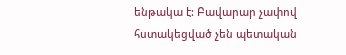ենթակա է: Բավարար չափով հստակեցված չեն պետական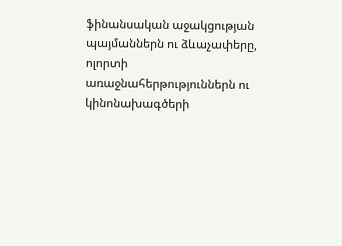ֆինանսական աջակցության պայմաններն ու ձևաչափերը, ոլորտի առաջնահերթություններն ու կինոնախագծերի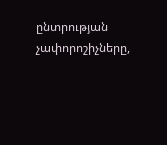ընտրության չափորոշիչները,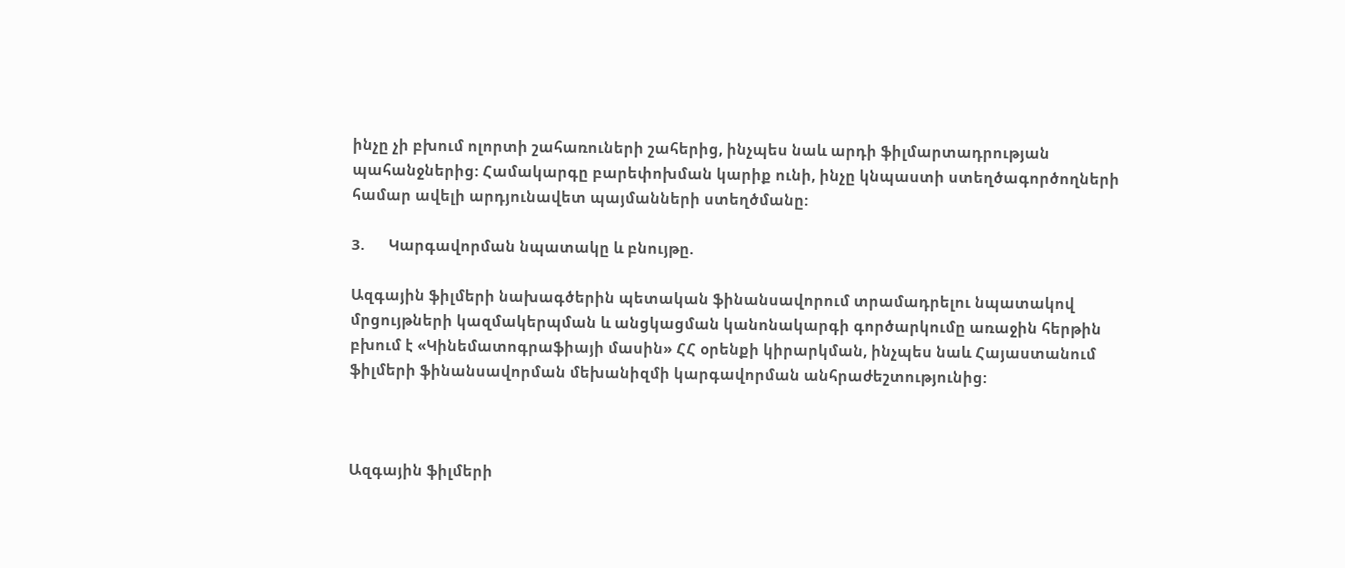ինչը չի բխում ոլորտի շահառուների շահերից, ինչպես նաև արդի ֆիլմարտադրության պահանջներից: Համակարգը բարեփոխման կարիք ունի, ինչը կնպաստի ստեղծագործողների համար ավելի արդյունավետ պայմանների ստեղծմանը:

3.      Կարգավորման նպատակը և բնույթը.

Ազգային ֆիլմերի նախագծերին պետական ֆինանսավորում տրամադրելու նպատակով մրցույթների կազմակերպման և անցկացման կանոնակարգի գործարկումը առաջին հերթին բխում է «Կինեմատոգրաֆիայի մասին» ՀՀ օրենքի կիրարկման, ինչպես նաև Հայաստանում ֆիլմերի ֆինանսավորման մեխանիզմի կարգավորման անհրաժեշտությունից:



Ազգային ֆիլմերի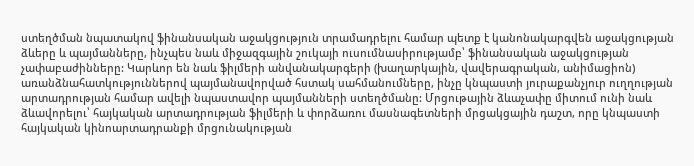ստեղծման նպատակով ֆինանսական աջակցություն տրամադրելու համար պետք է կանոնակարգվեն աջակցության ձևերը և պայմանները, ինչպես նաև միջազգային շուկայի ուսումնասիրությամբ՝ ֆինանսական աջակցության չափաբաժինները: Կարևոր են նաև ֆիլմերի անվանակարգերի (խաղարկային, վավերագրական, անիմացիոն) առանձնահատկություններով պայմանավորված հստակ սահմանումները, ինչը կնպաստի յուրաքանչյուր ուղղության արտադրության համար ավելի նպաստավոր պայմանների ստեղծմանը: Մրցութային ձևաչափը միտում ունի նաև ձևավորելու՝ հայկական արտադրության ֆիլմերի և փորձառու մասնագետների մրցակցային դաշտ, որը կնպաստի հայկական կինոարտադրանքի մրցունակության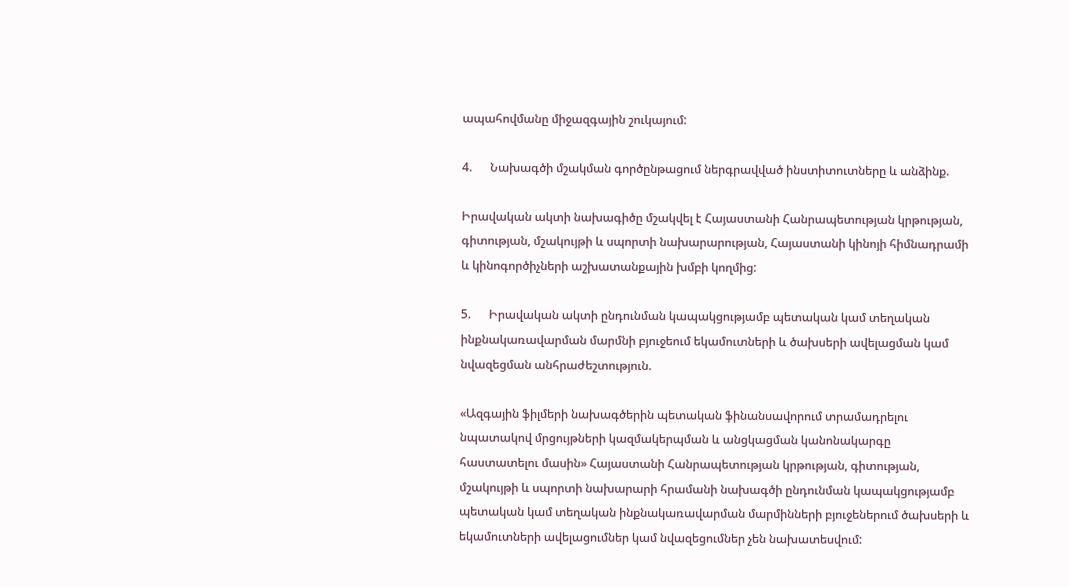ապահովմանը միջազգային շուկայում:

4.      Նախագծի մշակման գործընթացում ներգրավված ինստիտուտները և անձինք.

Իրավական ակտի նախագիծը մշակվել է Հայաստանի Հանրապետության կրթության, գիտության, մշակույթի և սպորտի նախարարության, Հայաստանի կինոյի հիմնադրամի և կինոգործիչների աշխատանքային խմբի կողմից:

5.      Իրավական ակտի ընդունման կապակցությամբ պետական կամ տեղական ինքնակառավարման մարմնի բյուջեում եկամուտների և ծախսերի ավելացման կամ նվազեցման անհրաժեշտություն.

«Ազգային ֆիլմերի նախագծերին պետական ֆինանսավորում տրամադրելու նպատակով մրցույթների կազմակերպման և անցկացման կանոնակարգը հաստատելու մասին» Հայաստանի Հանրապետության կրթության, գիտության, մշակույթի և սպորտի նախարարի հրամանի նախագծի ընդունման կապակցությամբ պետական կամ տեղական ինքնակառավարման մարմինների բյուջեներում ծախսերի և եկամուտների ավելացումներ կամ նվազեցումներ չեն նախատեսվում: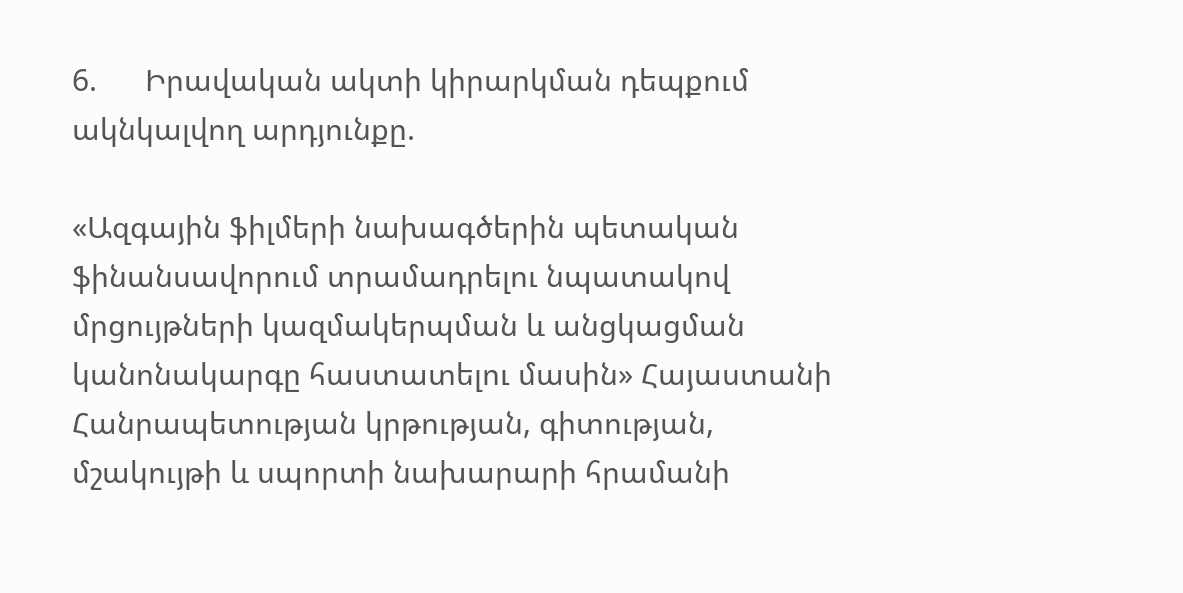6.      Իրավական ակտի կիրարկման դեպքում ակնկալվող արդյունքը.

«Ազգային ֆիլմերի նախագծերին պետական ֆինանսավորում տրամադրելու նպատակով մրցույթների կազմակերպման և անցկացման կանոնակարգը հաստատելու մասին» Հայաստանի Հանրապետության կրթության, գիտության, մշակույթի և սպորտի նախարարի հրամանի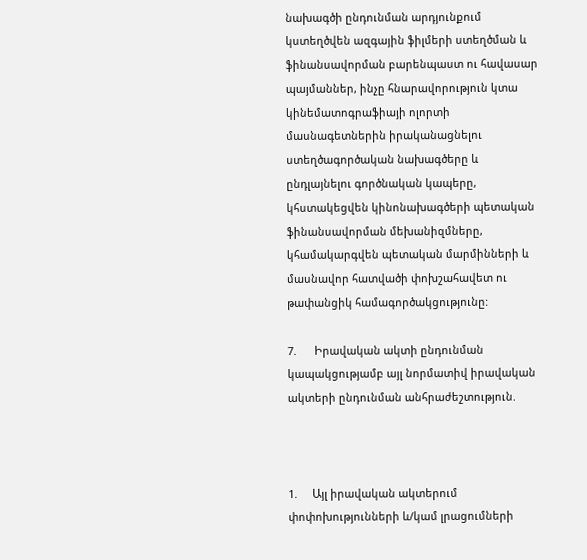նախագծի ընդունման արդյունքում կստեղծվեն ազգային ֆիլմերի ստեղծման և ֆինանսավորման բարենպաստ ու հավասար պայմաններ, ինչը հնարավորություն կտա կինեմատոգրաֆիայի ոլորտի մասնագետներին իրականացնելու ստեղծագործական նախագծերը և ընդլայնելու գործնական կապերը, կհստակեցվեն կինոնախագծերի պետական ֆինանսավորման մեխանիզմները, կհամակարգվեն պետական մարմինների և մասնավոր հատվածի փոխշահավետ ու թափանցիկ համագործակցությունը:

7.      Իրավական ակտի ընդունման կապակցությամբ այլ նորմատիվ իրավական ակտերի ընդունման անհրաժեշտություն.



1.     Այլ իրավական ակտերում փոփոխությունների և/կամ լրացումների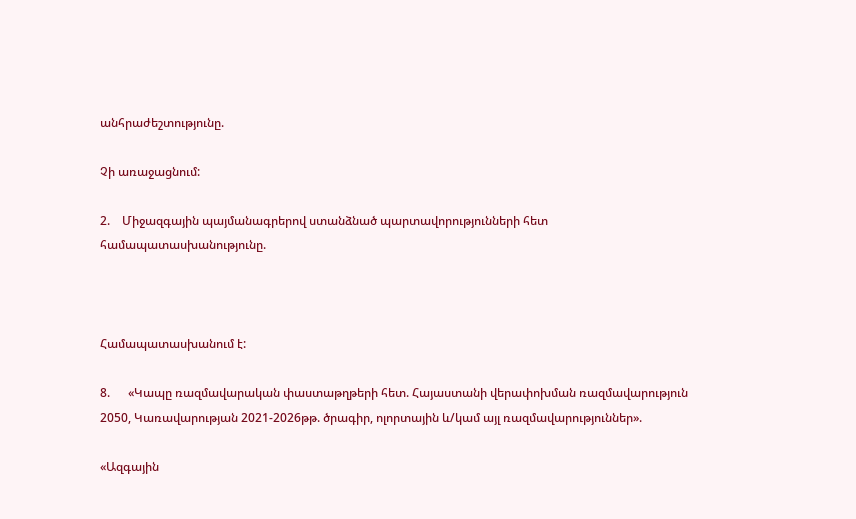անհրաժեշտությունը.

Չի առաջացնում:

2.    Միջազգային պայմանագրերով ստանձնած պարտավորությունների հետ համապատասխանությունը.



Համապատասխանում է:

8.      «Կապը ռազմավարական փաստաթղթերի հետ. Հայաստանի վերափոխման ռազմավարություն 2050, Կառավարության 2021-2026թթ. ծրագիր, ոլորտային և/կամ այլ ռազմավարություններ».

«Ազգային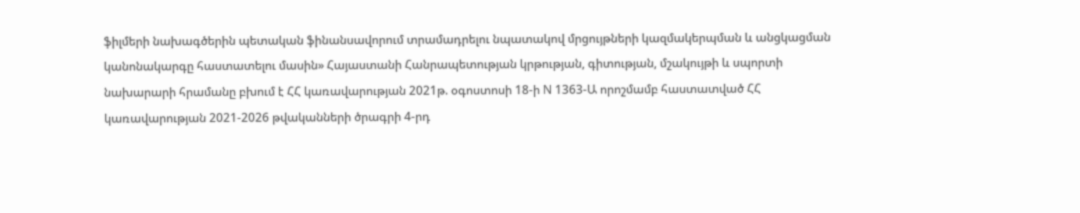ֆիլմերի նախագծերին պետական ֆինանսավորում տրամադրելու նպատակով մրցույթների կազմակերպման և անցկացման կանոնակարգը հաստատելու մասին» Հայաստանի Հանրապետության կրթության, գիտության, մշակույթի և սպորտի նախարարի հրամանը բխում է ՀՀ կառավարության 2021թ. օգոստոսի 18-ի N 1363-Ա որոշմամբ հաստատված ՀՀ կառավարության 2021-2026 թվականների ծրագրի 4-րդ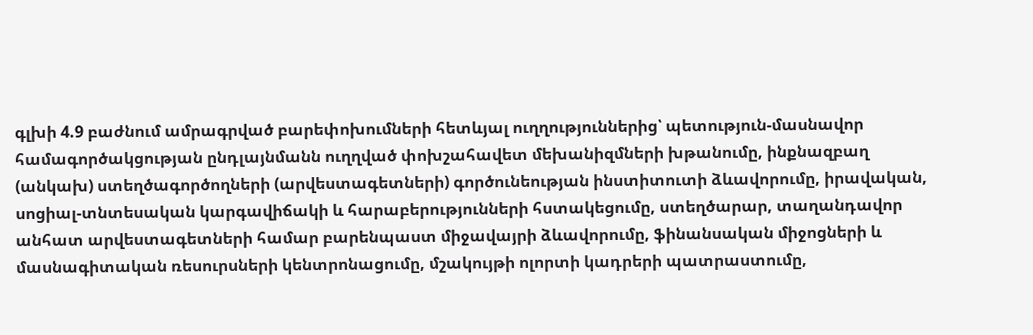գլխի 4.9 բաժնում ամրագրված բարեփոխումների հետևյալ ուղղություններից՝ պետություն-մասնավոր համագործակցության ընդլայնմանն ուղղված փոխշահավետ մեխանիզմների խթանումը, ինքնազբաղ (անկախ) ստեղծագործողների (արվեստագետների) գործունեության ինստիտուտի ձևավորումը, իրավական, սոցիալ-տնտեսական կարգավիճակի և հարաբերությունների հստակեցումը, ստեղծարար, տաղանդավոր անհատ արվեստագետների համար բարենպաստ միջավայրի ձևավորումը, ֆինանսական միջոցների և մասնագիտական ռեսուրսների կենտրոնացումը, մշակույթի ոլորտի կադրերի պատրաստումը,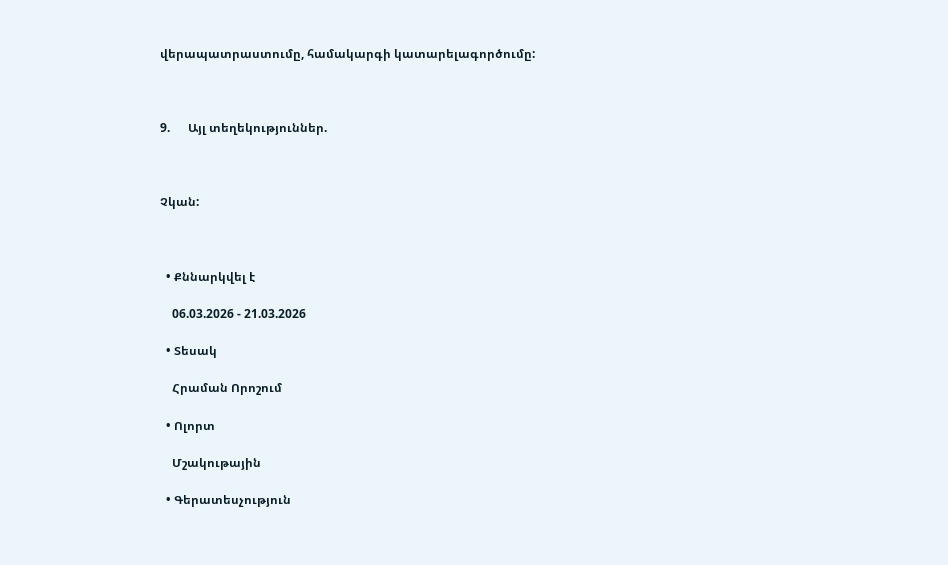վերապատրաստումը, համակարգի կատարելագործումը:



9.      Այլ տեղեկություններ.



Չկան:



  • Քննարկվել է

    06.03.2026 - 21.03.2026

  • Տեսակ

    Հրաման Որոշում

  • Ոլորտ

    Մշակութային

  • Գերատեսչություն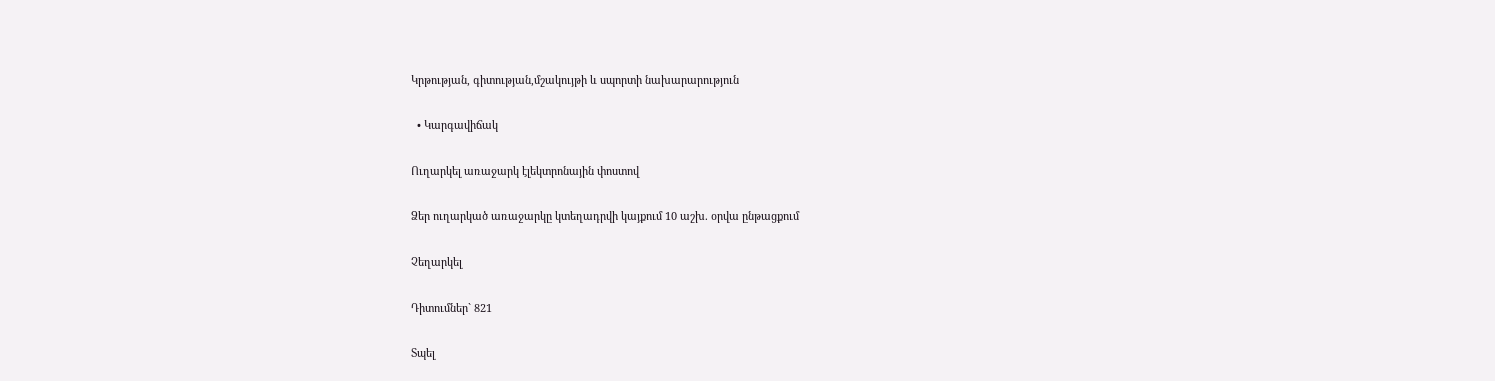Կրթության, գիտության,մշակույթի և սպորտի նախարարություն

  • Կարգավիճակ

Ուղարկել առաջարկ էլեկտրոնային փոստով

Ձեր ուղարկած առաջարկը կտեղադրվի կայքում 10 աշխ. օրվա ընթացքում

Չեղարկել

Դիտումներ` 821

Տպել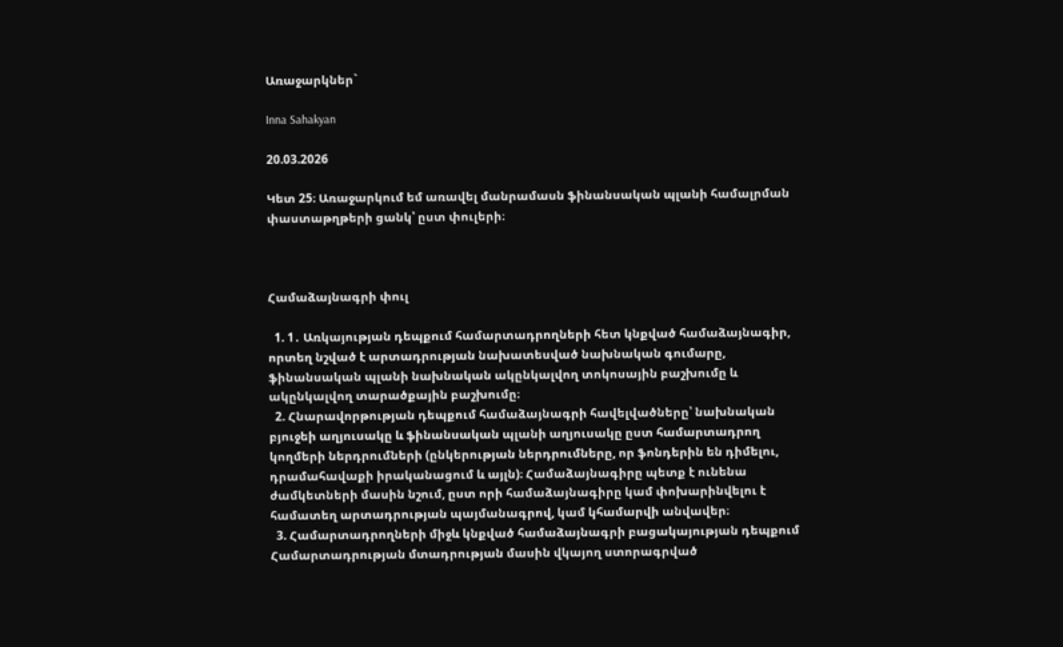Առաջարկներ`

Inna Sahakyan

20.03.2026

Կետ 25։ Առաջարկում եմ առավել մանրամասն ֆինանսական պլանի համալրման փաստաթղթերի ցանկ՝ ըստ փուլերի։



Համաձայնագրի փուլ

  1. 1․ Առկայության դեպքում համարտադրողների հետ կնքված համաձայնագիր, որտեղ նշված է արտադրության նախատեսված նախնական գումարը, ֆինանսական պլանի նախնական ակընկալվող տոկոսային բաշխումը և ակընկալվող տարածքային բաշխումը։
  2. Հնարավորթության դեպքում համաձայնագրի հավելվածները՝ նախնական բյուջեի աղյուսակը և ֆինանսական պլանի աղյուսակը ըստ համարտադրող կողմերի ներդրումների (ընկերության ներդրումները, որ ֆոնդերին են դիմելու, դրամահավաքի իրականացում և այլն)։ Համաձայնագիրը պետք է ունենա ժամկետների մասին նշում, ըստ որի համաձայնագիրը կամ փոխարինվելու է համատեղ արտադրության պայմանագրով, կամ կհամարվի անվավեր։
  3. Համարտադրողների միջև կնքված համաձայնագրի բացակայության դեպքում Համարտադրության մտադրության մասին վկայող ստորագրված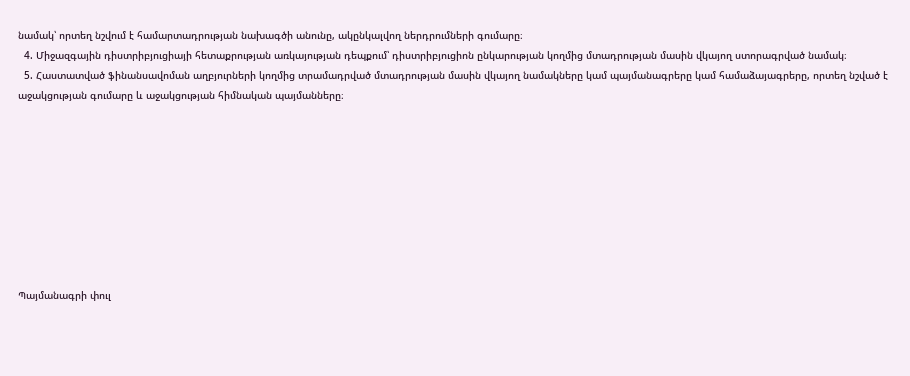նամակ՝ որտեղ նշվում է համարտադրության նախագծի անունը, ակընկալվող ներդրումների գումարը։
  4. Միջազգային դիստրիբյուցիայի հետաքրության առկայության դեպքում՝ դիստրիբյուցիոն ընկարության կողմից մտադրության մասին վկայող ստորագրված նամակ։
  5. Հաստատված ֆինանսավոման աղբյուրների կողմից տրամադրված մտադրության մասին վկայող նամակները կամ պայմանագրերը կամ համաձայագրերը, որտեղ նշված է աջակցության գումարը և աջակցության հիմնական պայմանները։









Պայմանագրի փուլ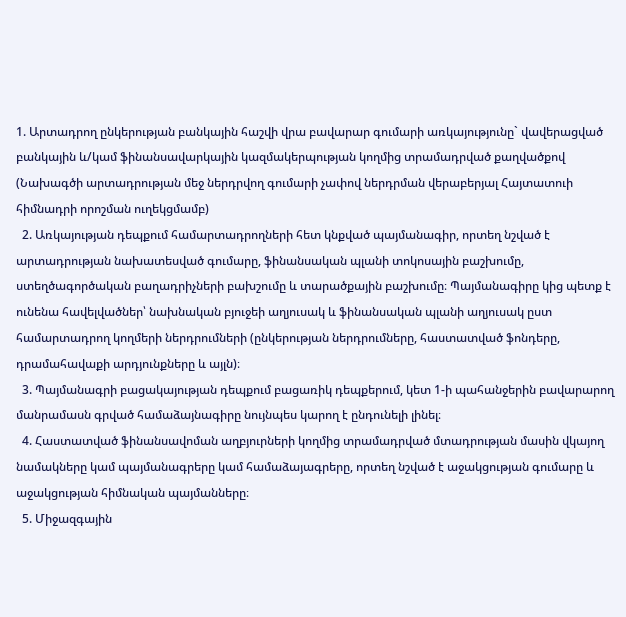1. Արտադրող ընկերության բանկային հաշվի վրա բավարար գումարի առկայությունը` վավերացված բանկային և/կամ ֆինանսավարկային կազմակերպության կողմից տրամադրված քաղվածքով (Նախագծի արտադրության մեջ ներդրվող գումարի չափով ներդրման վերաբերյալ Հայտատուի հիմնադրի որոշման ուղեկցմամբ)
  2. Առկայության դեպքում համարտադրողների հետ կնքված պայմանագիր, որտեղ նշված է արտադրության նախատեսված գումարը, ֆինանսական պլանի տոկոսային բաշխումը, ստեղծագործական բաղադրիչների բախշումը և տարածքային բաշխումը։ Պայմանագիրը կից պետք է ունենա հավելվածներ՝ նախնական բյուջեի աղյուսակ և ֆինանսական պլանի աղյուսակ ըստ համարտադրող կողմերի ներդրումների (ընկերության ներդրումները, հաստատված ֆոնդերը, դրամահավաքի արդյունքները և այլն)։
  3. Պայմանագրի բացակայության դեպքում բացառիկ դեպքերում, կետ 1-ի պահանջերին բավարարող մանրամասն գրված համաձայնագիրը նույնպես կարող է ընդունելի լինել։
  4. Հաստատված ֆինանսավոման աղբյուրների կողմից տրամադրված մտադրության մասին վկայող նամակները կամ պայմանագրերը կամ համաձայագրերը, որտեղ նշված է աջակցության գումարը և աջակցության հիմնական պայմանները։
  5. Միջազգային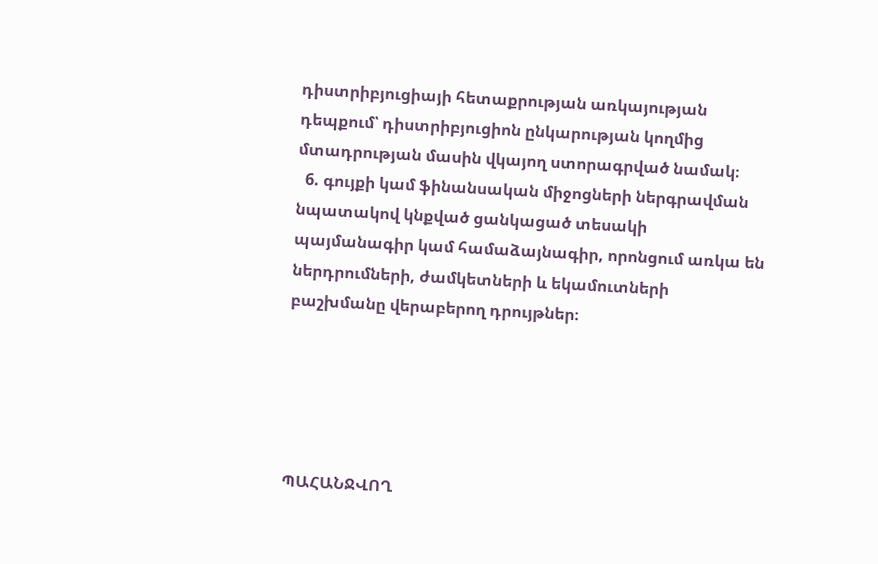դիստրիբյուցիայի հետաքրության առկայության դեպքում՝ դիստրիբյուցիոն ընկարության կողմից մտադրության մասին վկայող ստորագրված նամակ։
  6. գույքի կամ ֆինանսական միջոցների ներգրավման նպատակով կնքված ցանկացած տեսակի պայմանագիր կամ համաձայնագիր, որոնցում առկա են ներդրումների, ժամկետների և եկամուտների բաշխմանը վերաբերող դրույթներ։





ՊԱՀԱՆՋՎՈՂ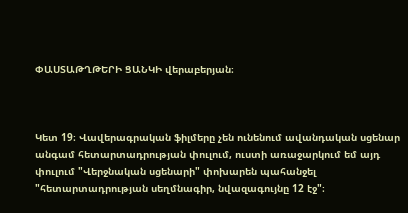ՓԱՍՏԱԹՂԹԵՐԻ ՑԱՆԿԻ վերաբերյան։



Կետ 19։ Վավերագրական ֆիլմերը չեն ունենում ավանդական սցենար անգամ հետարտադրության փուլում, ուստի առաջարկում եմ այդ փուլում "Վերջնական սցենարի" փոխարեն պահանջել "հետարտադրության սեղմնագիր, նվազագույնը 12 էջ"։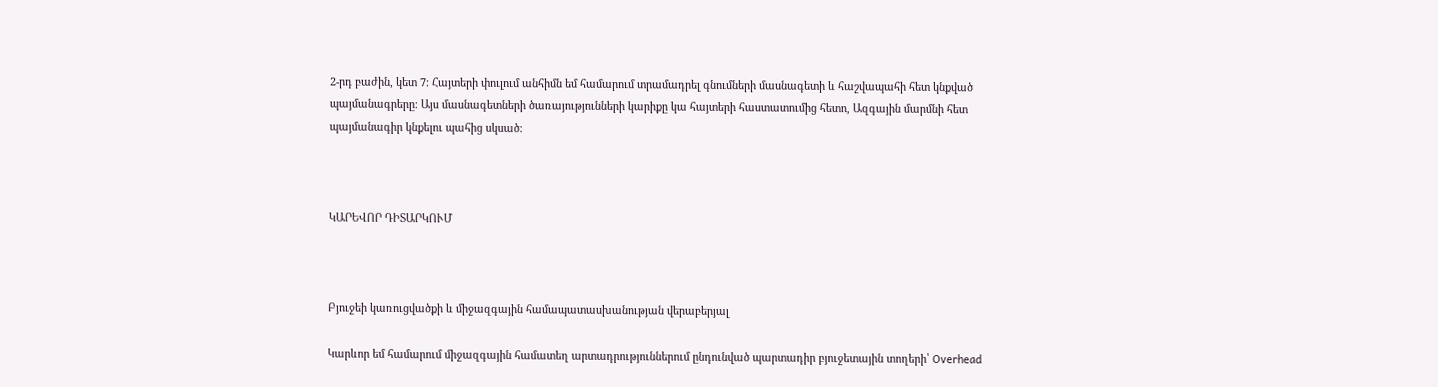2-րդ բաժին, կետ 7։ Հայտերի փուլում անհիմն եմ համարում տրամադրել գնումների մասնագետի և հաշվապահի հետ կնքված պայմանագրերը։ Այս մասնագետների ծառայությունների կարիքը կա հայտերի հաստատումից հետո, Ազգային մարմնի հետ պայմանագիր կնքելու պահից սկսած։



ԿԱՐԵՎՈՐ ԴԻՏԱՐԿՈՒՄ



Բյուջեի կառուցվածքի և միջազգային համապատասխանության վերաբերյալ

Կարևոր եմ համարում միջազգային համատեղ արտադրություններում ընդունված պարտադիր բյուջետային տողերի՝ Overhead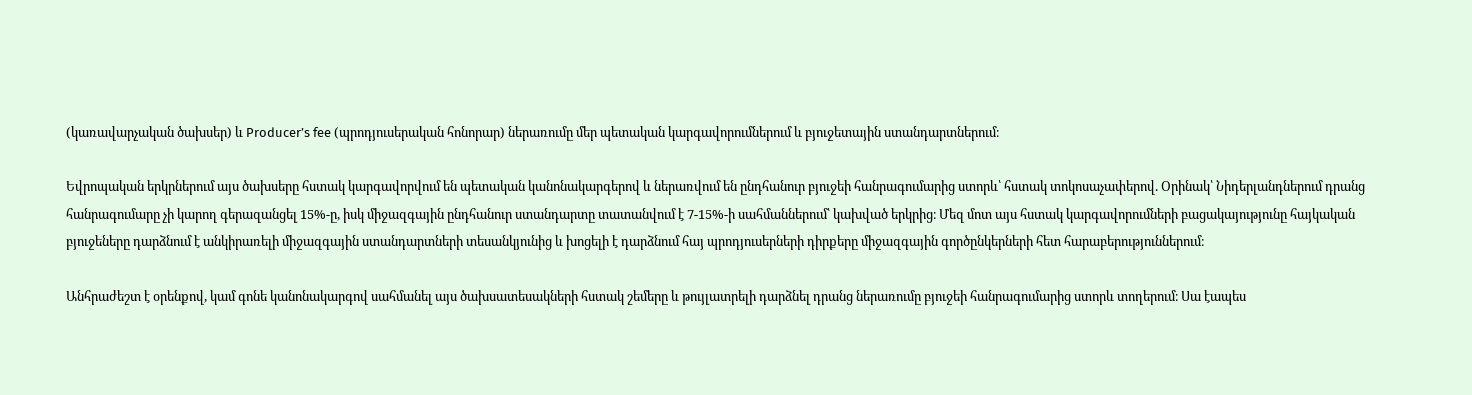(կառավարչական ծախսեր) և Producer’s fee (պրոդյուսերական հոնորար) ներառումը մեր պետական կարգավորումներում և բյուջետային ստանդարտներում։

Եվրոպական երկրներում այս ծախսերը հստակ կարգավորվում են պետական կանոնակարգերով և ներառվում են ընդհանուր բյուջեի հանրագումարից ստորև՝ հստակ տոկոսաչափերով. Օրինակ՝ Նիդերլանդներում դրանց հանրագումարը չի կարող գերազանցել 15%-ը, իսկ միջազգային ընդհանուր ստանդարտը տատանվում է 7-15%-ի սահմաններում՝ կախված երկրից։ Մեզ մոտ այս հստակ կարգավորումների բացակայությունը հայկական բյուջեները դարձնում է անկիրառելի միջազգային ստանդարտների տեսանկյունից և խոցելի է դարձնում հայ պրոդյուսերների դիրքերը միջազգային գործընկերների հետ հարաբերություններում։

Անհրաժեշտ է օրենքով, կամ գոնե կանոնակարգով սահմանել այս ծախսատեսակների հստակ շեմերը և թույլատրելի դարձնել դրանց ներառումը բյուջեի հանրագումարից ստորև տողերում։ Սա էապես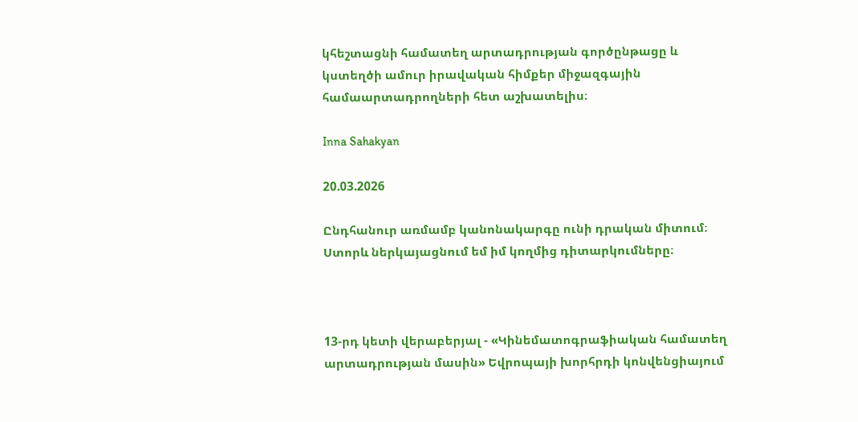կհեշտացնի համատեղ արտադրության գործընթացը և կստեղծի ամուր իրավական հիմքեր միջազգային համաարտադրողների հետ աշխատելիս։

Inna Sahakyan

20.03.2026

Ընդհանուր առմամբ կանոնակարգը ունի դրական միտում։ Ստորև ներկայացնում եմ իմ կողմից դիտարկումները։



13-րդ կետի վերաբերյալ - «Կինեմատոգրաֆիական համատեղ արտադրության մասին» Եվրոպայի խորհրդի կոնվենցիայում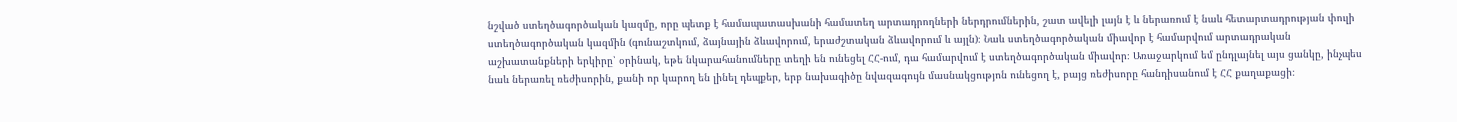նշված ստեղծագործական կազմը, որը պետք է համապատասխանի համատեղ արտադրողների ներդրումներին, շատ ավելի լայն է և ներառում է նաև հետարտադրության փուլի ստեղծագործական կազմին (գունաշտկում, ձայնային ձևավորում, երաժշտական ձևավորում և այլն)։ Նաև ստեղծագործական միավոր է համարվում արտադրական աշխատանքների երկիրը՝ օրինակ, եթե նկարահանումները տեղի են ունեցել ՀՀ-ում, դա համարվում է ստեղծագործական միավոր։ Առաջարկում եմ ընդլայնել այս ցանկը, ինչպես նաև ներառել ռեժիսորին, քանի որ կարող են լինել դեպքեր, երբ նախագիծը նվազագույն մասնակցությոն ունեցող է, բայց ռեժիսորը հանդիսանում է ՀՀ քաղաքացի։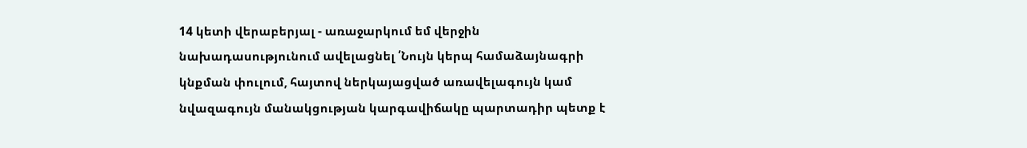14 կետի վերաբերյալ - առաջարկում եմ վերջին նախադասությունում ավելացնել ՛Նույն կերպ համաձայնագրի կնքման փուլում, հայտով ներկայացված առավելագույն կամ նվազագույն մանակցության կարգավիճակը պարտադիր պետք է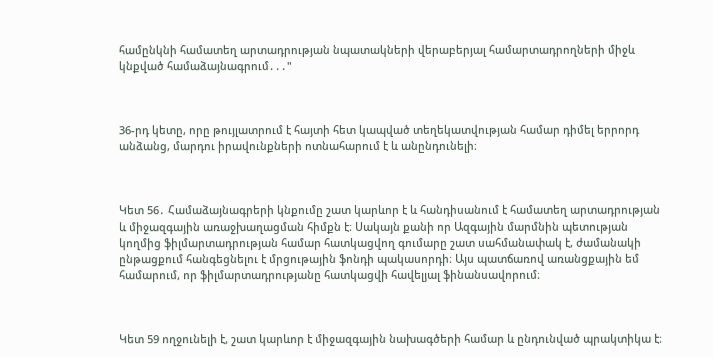համընկնի համատեղ արտադրության նպատակների վերաբերյալ համարտադրողների միջև կնքված համաձայնագրում․․․"



36-րդ կետը, որը թույլատրում է հայտի հետ կապված տեղեկատվության համար դիմել երրորդ անձանց, մարդու իրավունքների ոտնահարում է և անընդունելի։



Կետ 56․ Համաձայնագրերի կնքումը շատ կարևոր է և հանդիսանում է համատեղ արտադրության և միջազգային առաջխաղացման հիմքն է։ Սակայն քանի որ Ազգային մարմնին պետության կողմից ֆիլմարտադրության համար հատկացվող գումարը շատ սահմանափակ է, ժամանակի ընթացքում հանգեցնելու է մրցութային ֆոնդի պակասորդի։ Այս պատճառով առանցքային եմ համարում, որ ֆիլմարտադրությանը հատկացվի հավելյալ ֆինանսավորում։



Կետ 59 ողջունելի է, շատ կարևոր է միջազգային նախագծերի համար և ընդունված պրակտիկա է։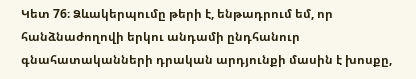Կետ 76։ Ձևակերպումը թերի է, ենթադրում եմ, որ հանձնաժողովի երկու անդամի ընդհանուր գնահատականների դրական արդյունքի մասին է խոսքը,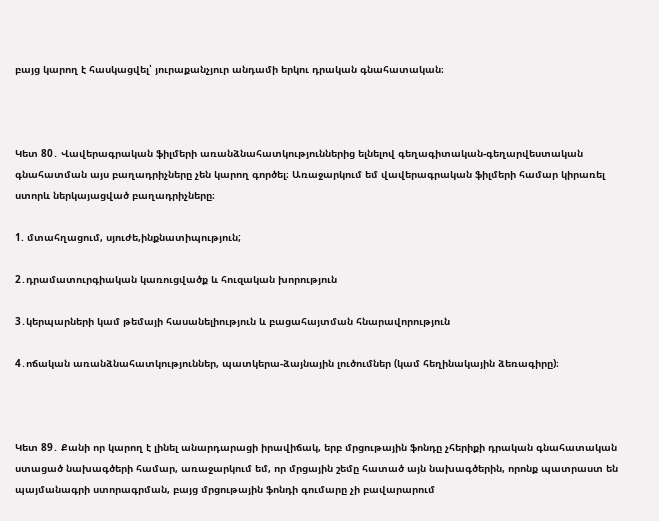բայց կարող է հասկացվել՝ յուրաքանչյուր անդամի երկու դրական գնահատական։



Կետ 80․ Վավերագրական ֆիլմերի առանձնահատկություններից ելնելով գեղագիտական-գեղարվեստական գնահատման այս բաղադրիչները չեն կարող գործել։ Առաջարկում եմ վավերագրական ֆիլմերի համար կիրառել ստորև ներկայացված բաղադրիչները։

1. մտահղացում, սյուժե,ինքնատիպություն;

2․դրամատուրգիական կառուցվածք և հուզական խորություն

3․կերպարների կամ թեմայի հասանելիություն և բացահայտման հնարավորություն

4․ոճական առանձնահատկություններ, պատկերա-ձայնային լուծումներ (կամ հեղինակային ձեռագիրը)։



Կետ 89․ Քանի որ կարող է լինել անարդարացի իրավիճակ, երբ մրցութային ֆոնդը չհերիքի դրական գնահատական ստացած նախագծերի համար, առաջարկում եմ, որ մրցային շեմը հատած այն նախագծերին, որոնք պատրաստ են պայմանագրի ստորագրման, բայց մրցութային ֆոնդի գումարը չի բավարարում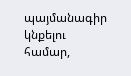պայմանագիր կնքելու համար,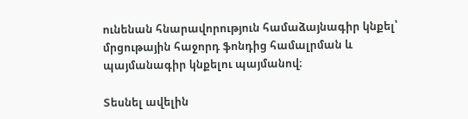ունենան հնարավորություն համաձայնագիր կնքել՝ մրցութային հաջորդ ֆոնդից համալրման և պայմանագիր կնքելու պայմանով։

Տեսնել ավելին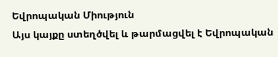Եվրոպական Միություն
Այս կայքը ստեղծվել և թարմացվել է Եվրոպական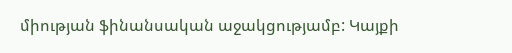միության ֆինանսական աջակցությամբ: Կայքի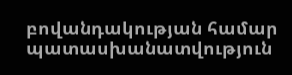բովանդակության համար պատասխանատվություն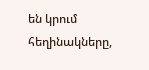են կրում հեղինակները,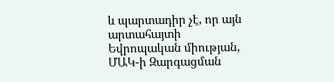և պարտադիր չէ, որ այն արտահայտի Եվրոպական միության, ՄԱԿ-ի Զարգացման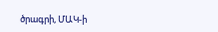ծրագրի, ՄԱԿ-ի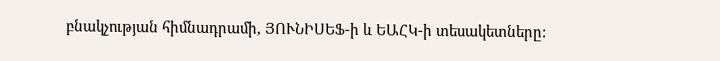բնակչության հիմնադրամի, ՅՈՒՆԻՍԵՖ-ի և ԵԱՀԿ-ի տեսակետները: